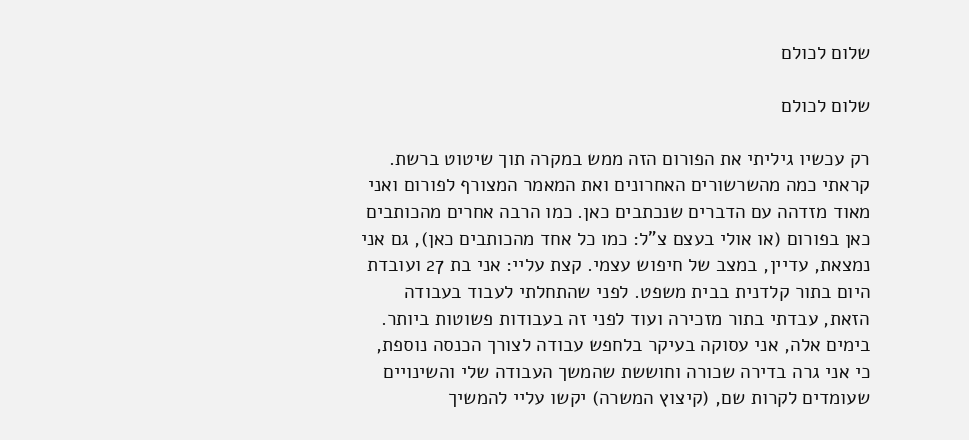שלום לכולם

שלום לכולם

רק עכשיו גיליתי את הפורום הזה ממש במקרה תוך שיטוט ברשת. קראתי כמה מהשרשורים האחרונים ואת המאמר המצורף לפורום ואני מאוד מזדהה עם הדברים שנכתבים כאן. כמו הרבה אחרים מהכותבים כאן בפורום (או אולי בעצם צ"ל: כמו כל אחד מהכותבים כאן), גם אני נמצאת, עדיין, במצב של חיפוש עצמי. קצת עליי: אני בת 27 ועובדת היום בתור קלדנית בבית משפט. לפני שהתחלתי לעבוד בעבודה הזאת, עבדתי בתור מזכירה ועוד לפני זה בעבודות פשוטות ביותר. בימים אלה, אני עסוקה בעיקר בלחפש עבודה לצורך הכנסה נוספת, כי אני גרה בדירה שכורה וחוששת שהמשך העבודה שלי והשינויים שעומדים לקרות שם, (קיצוץ המשרה) יקשו עליי להמשיך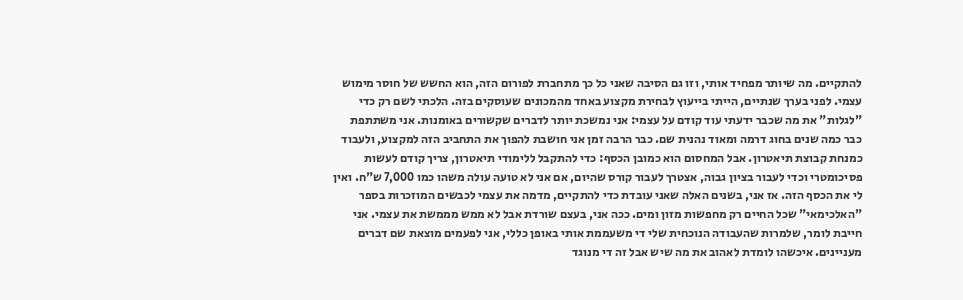להתקיים. מה שיותר מפחיד אותי, וזו גם הסיבה שאני כל כך מתחברת לפורום הזה, הוא החשש של חוסר מימוש עצמי. לפני בערך שנתיים, הייתי בייעוץ לבחירת מקצוע באחד מהמכונים שעוסקים בזה. הלכתי לשם רק כדי "לגלות" את מה שכבר ידעתי עוד קודם על עצמי: אני נמשכת יותר לדברים שקשורים באומנות. אני משתתפת כבר כמה שנים בחוג דרמה ומאוד נהנית שם. כבר הרבה זמן אני חושבת להפוך את התחביב הזה למקצוע, ולעבוד כמנחת קבוצת תיאטרון. אבל המחסום הוא כמובן הכסף: כדי להתקבל ללימודי תיאטרון, צריך קודם לעשות פסיכומטרי וכדי לעבור בציון גבוה, אצטרך לעבור קורס שהיום, אם אני לא טועה עולה משהו כמו 7,000 ש"ח. ואין לי את הכסף הזה. אז אני, בשנים האלה שאני עובדת כדי להתקיים, מדמה את עצמי לכבשים המוזכרות בספר "האלכימאי" שכל החיים רק מחפשות מזון ומים. ככה אני, בעצם שורדת אבל לא ממש מממשת את עצמי. אני חייבת לומר, שלמרות שהעבודה הנוכחית שלי די משעממת אותי באופן כללי, אני לפעמים מוצאת שם דברים מעניינים. איכשהו לומדת לאהוב את מה שיש אבל זה די מנוגד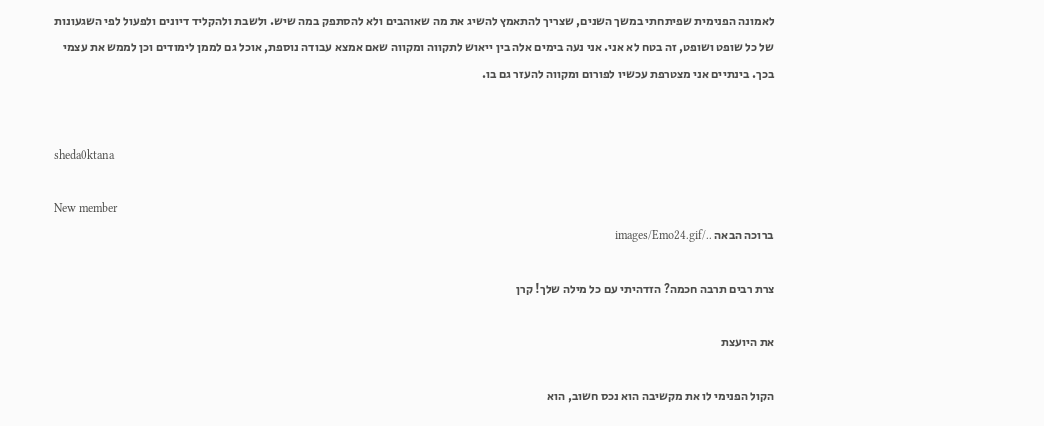לאמונה הפנימית שפיתחתי במשך השנים, שצריך להתאמץ להשיג את מה שאוהבים ולא להסתפק במה שיש. ולשבת ולהקליד דיונים ולפעול לפי השגעונות של כל שופט ושופט, זה בטח לא אני. אני נעה בימים אלה בין ייאוש לתקווה ומקווה שאם אמצא עבודה נוספת, אוכל גם לממן לימודים וכן לממש את עצמי בכך. בינתיים אני מצטרפת עכשיו לפורום ומקווה להעזר גם בו.


sheda0ktana

New member
ברוכה הבאה ../images/Emo24.gif

צרת רבים תרבה חכמה? הזדהיתי עם כל מילה שלך! קרן

את היועצת

הקול הפנימי לו את מקשיבה הוא נכס חשוב, הוא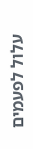עלול לפעמים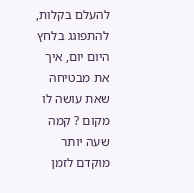להעלם בקלות, להתפוגג בלחץ היום יום, איך את מבטיחה שאת עושה לו מקום ? קמה שעה יותר מוקדם לזמן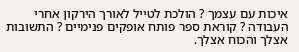איכות עם עצמך ? הולכת לטייל לאורך הירקון אחרי העבודה ? קוראת ספר פותח אופקים פנימיים ? התשובות אצלך והכוח אצלך.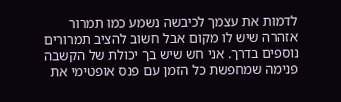לדמות את עצמך לכיבשה נשמע כמו תמרור אזהרה שיש לו מקום אבל חשוב להציב תמרורים נוספים בדרך. אני חש שיש בך יכולת של הקשבה פנימה שמחפשת כל הזמן עם פנס אופטימי את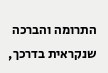התרומה והברכה שנקראית בדרכך,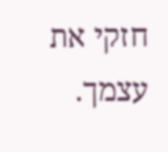חזקי את עצמך.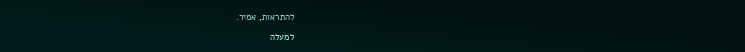להתראות, אמיר.

למעלה